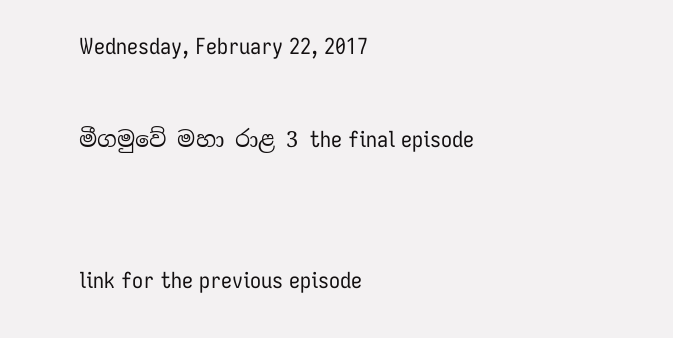Wednesday, February 22, 2017

මීගමුවේ මහා රාළ 3 the final episode


link for the previous episode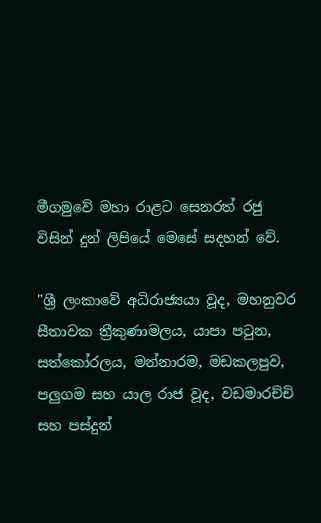මීගමුවේ මහා රාළට සෙනරත් රජු විසින් දුන් ලිපියේ මෙසේ සදහන් වේ.

"ශ්‍රී ලංකාවේ අධිරාජ්‍යයා වූද, මහනුවර සීතාවක ත්‍රීකුණාමලය, යාපා පටුන, සත්කෝරලය, මන්නාරම, මඩකලපුව, පලුගම සහ යාල රාජ වූද, වඩමාරච්චි සහ පස්දුන්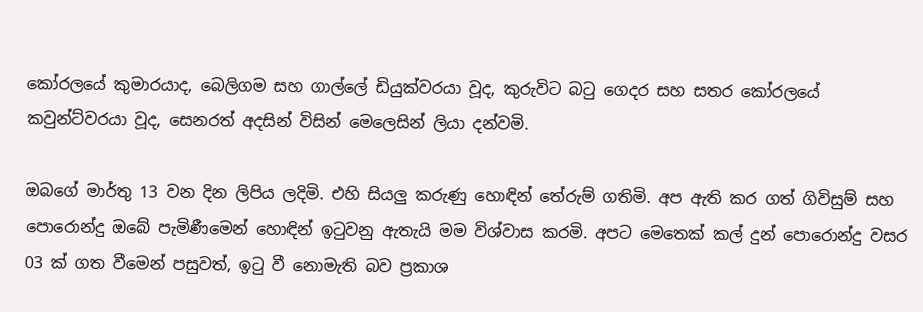කෝරලයේ කුමාරයාද, බෙලිගම සහ ගාල්ලේ ඩියුක්වරයා වූද, කුරුවිට බටු ගෙදර සහ සතර කෝරලයේ කවුන්ට්වරයා වූද, සෙනරත් අදසින් විසින් මෙලෙසින් ලියා දන්වමි.

ඔබගේ මාර්තු 13 වන දින ලිපිය ලදිමි. එහි සියලු කරුණු හොඳින් තේරුම් ගතිමි. අප ඇති කර ගත් ගිවිසුම් සහ පොරොන්දු ඔබේ පැමිණීමෙන් හොඳින් ඉටුවනු ඇතැයි මම විශ්වාස කරමි. අපට මෙතෙක් කල් දුන් පොරොන්දු වසර 03 ක් ගත වීමෙන් පසුවත්, ඉටු වී නොමැති බව ප්‍රකාශ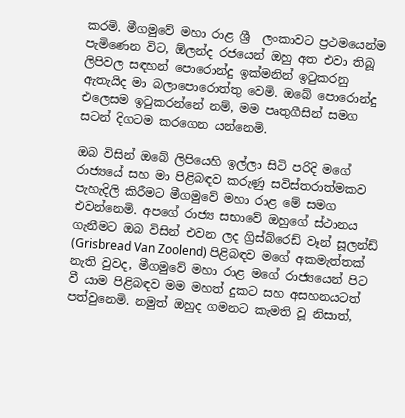කරමි. මීගමුවේ මහා රාළ ශ්‍රී  ලංකාවට ප්‍රථමයෙන්ම පැමිණෙන විට, ඕලන්ද රජයෙන් ඔහු අත එවා තිබූ ලිපිවල සඳහන් පොරොන්දු ඉක්මනින් ඉටුකරනු ඇතැයිද මා බලාපොරොත්තු වෙමි. ඔබේ පොරොන්දු එලෙසම ඉටුකරන්නේ නම්, මම පෘතුගීසින් සමග සටන් දිගටම කරගෙන යන්නෙමි.

ඔබ විසින් ඔබේ ලිපියෙහි ඉල්ලා සිටි පරිදි මගේ රාජ්‍යයේ සහ මා පිළිබඳව කරුණු සවිස්තරාත්මකව පැහැදිලි කිරීමට මීගමුවේ මහා රාළ මේ සමග එවන්නෙමි. අපගේ රාජ්‍ය සභාවේ ඔහුගේ ස්ථානය ගැනීමට ඔබ විසින් එවන ලද ග්‍රිස්බ්රෙඩ් වෑන් සූලන්ඩ් (Grisbread Van Zoolend) පිළිබඳව මගේ අකමැත්තක් නැති වුවද, මීගමුවේ මහා රාළ මගේ රාජ්‍යයෙන් පිට වී යාම පිළිබඳව මම මහත් දුකට සහ අසහනයටත් පත්වුනෙමි. නමුත් ඔහුද ගමනට කැමති වූ නිසාත්,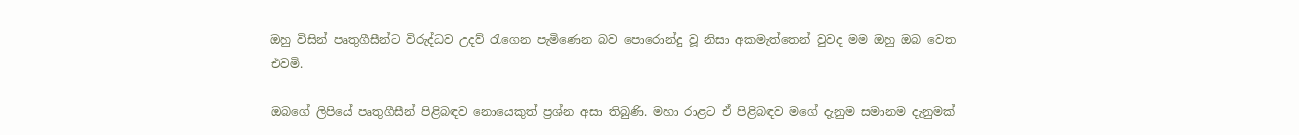ඔහු විසින් පෘතුගීසීන්ට විරුද්ධව උදව් රැගෙන පැමිණෙන බව පොරොන්දු වූ නිසා අකමැත්තෙන් වුවද මම ඔහු ඔබ වෙත එවමි.

ඔබගේ ලිපියේ පෘතුගීසීන් පිළිබඳව නොයෙකුත් ප්‍රශ්න අසා තිබුණි. මහා රාළට ඒ පිළිබඳව මගේ දැනුම සමානම දැනුමක්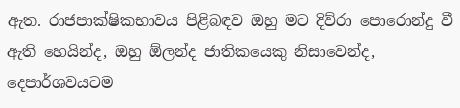ඇත. රාජපාක්ෂිකභාවය පිළිබඳව ඔහු මට දිව්රා පොරොන්දු වී ඇති හෙයින්ද, ඔහු ඕලන්ද ජාතිකයෙකු නිසාවෙන්ද, දෙපාර්ශවයටම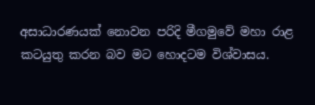අසාධාරණයක් නොවන පරිදි මීගමුවේ මහා රාළ කටයුතු කරන බව මට හොදටම විශ්වාසය.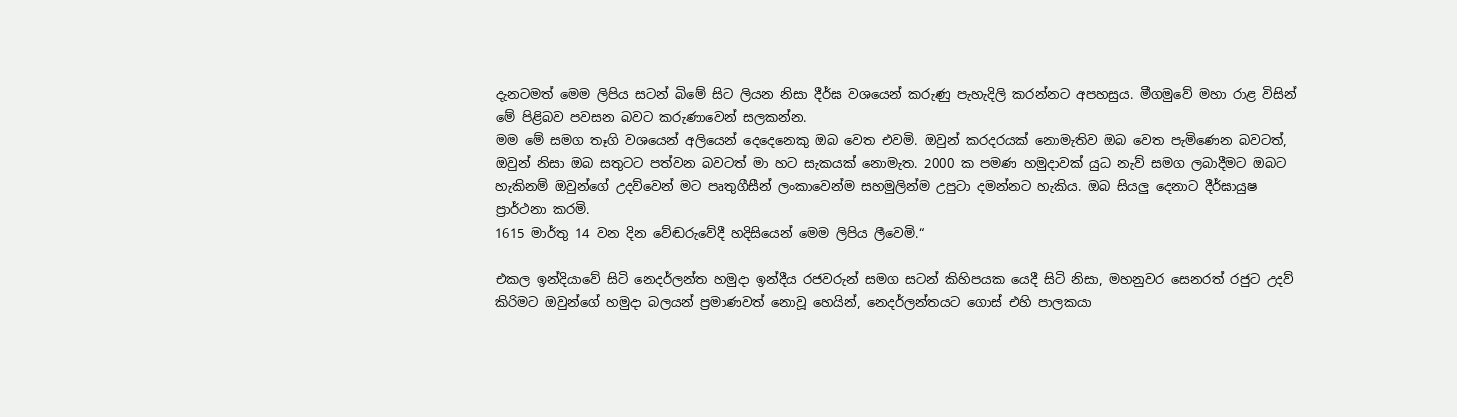දැනටමත් මෙම ලිපිය සටන් බිමේ සිට ලියන නිසා දීර්ඝ වශයෙන් කරුණු පැහැදිලි කරන්නට අපහසුය. මීගමුවේ මහා රාළ විසින් මේ පිළිබව පවසන බවට කරුණාවෙන් සලකන්න.
මම මේ සමග තෑගි වශයෙන් අලියෙන් දෙදෙනෙකු ඔබ වෙත එවමි. ඔවුන් කරදරයක් නොමැතිව ඔබ වෙත පැමිණෙන බවටත්, ඔවුන් නිසා ඔබ සතුටට පත්වන බවටත් මා හට සැකයක් නොමැත. 2000 ක පමණ හමුදාවක් යුධ නැව් සමග ලබාදීමට ඔබට හැකිනම් ඔවුන්ගේ උදව්වෙන් මට පෘතුගීසීන් ලංකාවෙන්ම සහමුලින්ම උපුටා දමන්නට හැකිය. ඔබ සියලු දෙනාට දීර්ඝායුෂ ප්‍රාර්ථනා කරමි.
1615 මාර්තු 14 වන දින වේඬරුවේදී හදිසියෙන් මෙම ලිපිය ලීවෙමි.“

එකල ඉන්දියාවේ සිටි නෙදර්ලන්ත හමුදා ඉන්දීය රජවරුන් සමග සටන් කිහිපයක යෙදී සිටි නිසා, මහනුවර සෙනරත් රජුට උදව් කිරිමට ඔවුන්ගේ හමුදා බලයන් ප්‍රමාණවත් නොවූ හෙයින්, නෙදර්ලන්තයට ගොස් එහි පාලකයා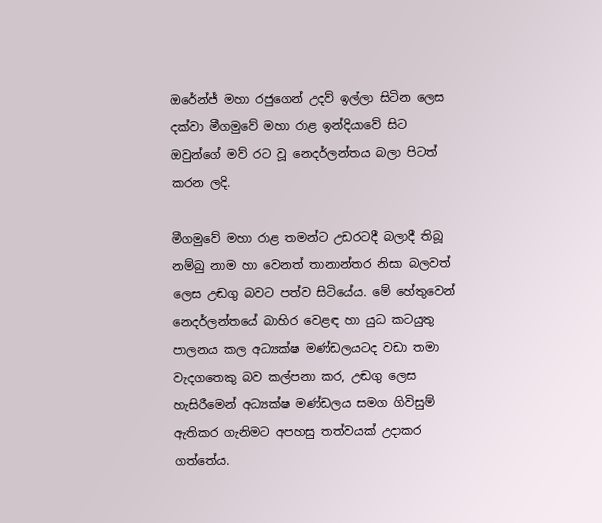ඔරේන්ජ් මහා රජුගෙන් උදව් ඉල්ලා සිටින ලෙස දක්වා මීගමුවේ මහා රාළ ඉන්දියාවේ සිට ඔවුන්ගේ මව් රට වූ නෙදර්ලන්තය බලා පිටත් කරන ලදි.

මීගමුවේ මහා රාළ තමන්ට උඩරටදී බලාදී තිබූ නම්බු නාම හා වෙනත් තානාන්තර නිසා බලවත් ලෙස උඬගු බවට පත්ව සිටියේය. මේ හේතුවෙන් නෙදර්ලන්තයේ බාහිර වෙළඳ හා යුධ කටයුතු පාලනය කල අධ්‍යක්ෂ මණ්ඩලයටද වඩා තමා වැදගතෙකු බව කල්පනා කර, උඬගු ලෙස හැසිරීමෙන් අධ්‍යක්ෂ මණ්ඩලය සමග ගිවිසුම් ඇතිකර ගැනිමට අපහසු තත්වයක් උදාකර ගත්තේය.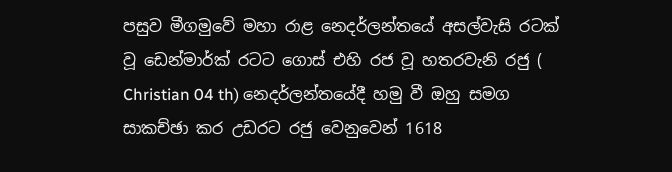පසුව මීගමුවේ මහා රාළ නෙදර්ලන්තයේ අසල්වැසි රටක් වූ ඩෙන්මාර්ක් රටට ගොස් එහි රජ වූ හතරවැනි රජු ( Christian 04 th) නෙදර්ලන්තයේදී හමු වී ඔහු සමග සාකච්ඡා කර උඩරට රජු වෙනුවෙන් 1618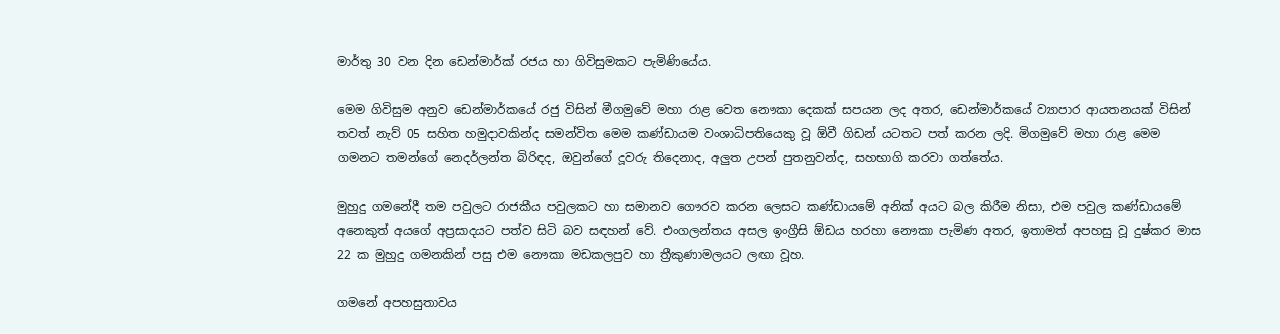මාර්තු 30 වන දින ඩෙන්මාර්ක් රජය හා ගිවිසුමකට පැමිණියේය.

මෙම ගිවිසුම අනුව ඩෙන්මාර්කයේ රජු විසින් මීගමුවේ මහා රාළ වෙත නෞකා දෙකක් සපයන ලද අතර, ඩෙන්මාර්කයේ ව්‍යාපාර ආයතනයක් විසින් තවත් නැව් 05 සහිත හමුදාවකින්ද සමන්විත මෙම කණ්ඩායම වංශාධිපතියෙකු වූ ඕවී ගිඩන් යටතට පත් කරන ලදි. මිගමුවේ මහා රාළ මෙම ගමනට තමන්ගේ නෙදර්ලන්ත බිරිඳද, ඔවුන්ගේ දූවරු තිදෙනාද, අලුත උපන් පුතනුවන්ද, සහභාගි කරවා ගත්තේය.

මුහුදු ගමනේදී තම පවුලට රාජකීය පවුලකට හා සමානව ගෞරව කරන ලෙසට කණ්ඩායමේ අනික් අයට බල කිරීම නිසා, එම පවුල කණ්ඩායමේ අනෙකුත් අයගේ අප්‍රසාදයට පත්ව සිටි බව සඳහන් වේ. එංගලන්තය අසල ඉංග්‍රීසි ඕඩය හරහා නෞකා පැමිණ අතර, ඉතාමත් අපහසු වූ දුෂ්කර මාස 22 ක මුහුදු ගමනකින් පසු එම නෞකා මඩකලපුව හා ත්‍රීකුණාමලයට ලඟා වූහ.

ගමනේ අපහසුතාවය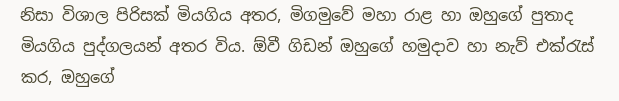නිසා විශාල පිරිසක් මියගිය අතර, මිගමුවේ මහා රාළ හා ඔහුගේ පුතාද මියගිය පුද්ගලයන් අතර විය. ඕවී ගිඩන් ඔහුගේ හමුදාව හා නැව් එක්රැස් කර, ඔහුගේ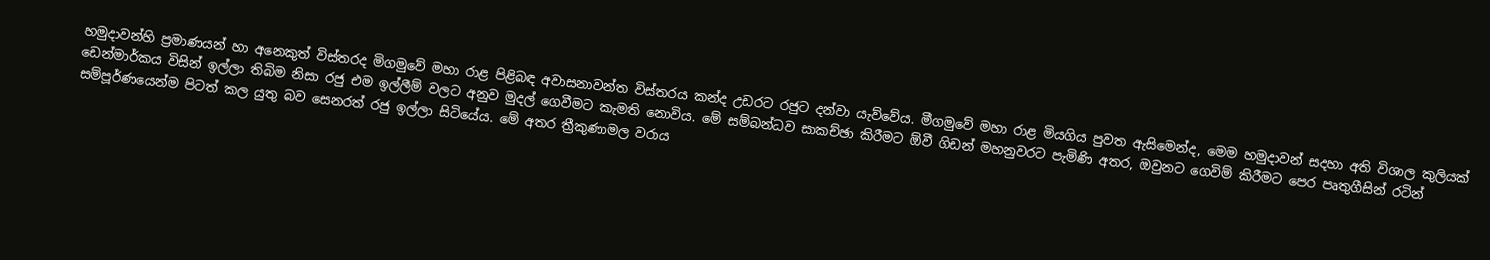හමුදාවන්හි ප්‍රමාණයන් හා අනෙකුත් විස්තරද මිගමුවේ මහා රාළ පිළිබඳ අවාසනාවන්ත විස්තරය කන්ද උඩරට රජුට දන්වා යැව්වේය. මීගමුවේ මහා රාළ මියගිය පුවත ඇසිමෙන්ද, මෙම හමුදාවන් සදහා අති විශාල කුලියක් ඩෙන්මාර්කය විසින් ඉල්ලා තිබිම නිසා රජු එම ඉල්ලීම් වලට අනුව මුදල් ගෙවීමට කැමති නොවිය. මේ සම්බන්ධව සාකච්ඡා කිරීමට ඕවී ගිඩන් මහනුවරට පැමිණි අතර, ඔවුනට ගෙවිම් කිරීමට පෙර පෘතුගීසින් රටින් සම්පූර්ණයෙන්ම පිටත් කල යුතු බව සෙනරත් රජු ඉල්ලා සිටියේය. මේ අතර ත්‍රීකුණාමල වරාය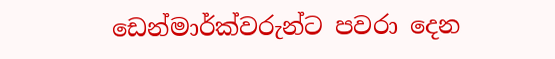ඩෙන්මාර්ක්වරුන්ට පවරා දෙන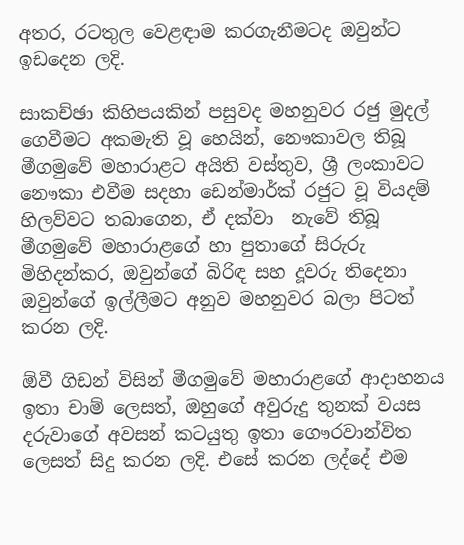අතර, රටතුල වෙළඳාම කරගැනීමටද ඔවුන්ට ඉඩදෙන ලදි.

සාකච්ඡා කිහිපයකින් පසුවද මහනුවර රජු මුදල් ගෙවීමට අකමැති වූ හෙයින්, නෞකාවල තිබූ මීගමුවේ මහාරාළට අයිති වස්තුව, ශ්‍රී ලංකාවට නෞකා එවීම සදහා ඩෙන්මාර්ක් රජුට වූ වියදම් හිලව්වට තබාගෙන, ඒ දක්වා  නැවේ තිබූ මීගමුවේ මහාරාළගේ හා පුතාගේ සිරුරු මිහිදන්කර, ඔවුන්ගේ බිරිඳ සහ දූවරු තිදෙනා ඔවුන්ගේ ඉල්ලීමට අනුව මහනුවර බලා පිටත් කරන ලදි.

ඕවී ගිඩන් විසින් මීගමුවේ මහාරාළගේ ආදාහනය ඉතා චාම් ලෙසත්, ඔහුගේ අවුරුදු තුනක් වයස දරුවාගේ අවසන් කටයුතු ඉතා ගෞරවාන්විත ලෙසත් සිදු කරන ලදි. එසේ කරන ලද්දේ එම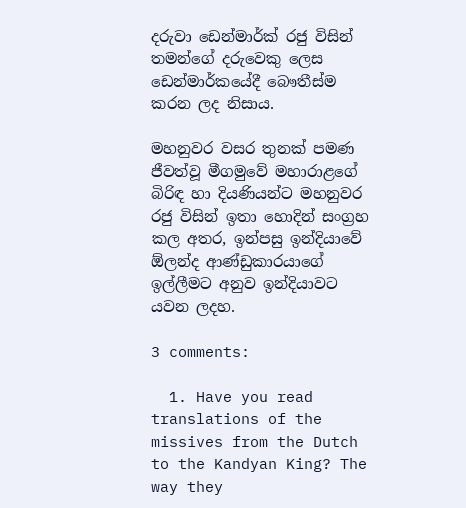දරුවා ඩෙන්මාර්ක් රජු විසින් තමන්ගේ දරුවෙකු ලෙස ඩෙන්මාර්කයේදී බෞතීස්ම කරන ලද නිසාය.

මහනුවර වසර තුනක් පමණ ජීවත්වූ මීගමුවේ මහාරාළගේ බිරිඳ හා දියණියන්ට මහනුවර රජු විසින් ඉතා හොදින් සංග්‍රහ කල අතර, ඉන්පසු ඉන්දියාවේ ඕලන්ද ආණ්ඩුකාරයාගේ ඉල්ලීමට අනුව ඉන්දියාවට යවන ලදහ.

3 comments:

  1. Have you read translations of the missives from the Dutch to the Kandyan King? The way they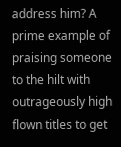address him? A prime example of praising someone to the hilt with outrageously high flown titles to get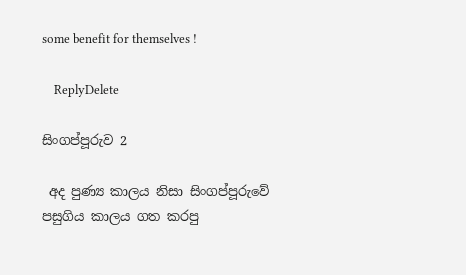some benefit for themselves !

    ReplyDelete

සිංගප්පූරුව 2

 අද පුණ්‍ය කාලය නිසා සිංගප්පූරුවේ පසුගිය කාලය ගත කරපු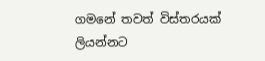ගමනේ තවත් විස්තරයක් ලියන්නට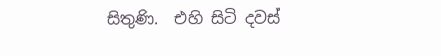සිතුණි.  එහි සිටි දවස්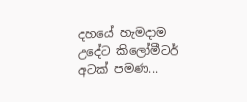දහයේ හැමදාම උදේට කිලෝමීටර් අටක් පමණ...